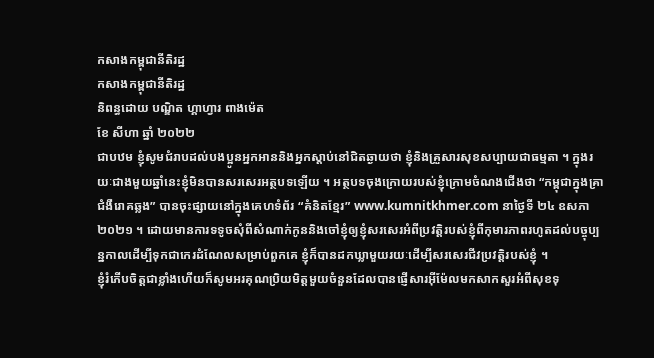កសាងកម្ពុជានីតិរដ្ឋ
កសាងកម្ពុជានីតិរដ្ឋ
និពន្ធដោយ បណ្ឌិត ហ្គាហ្វារ ពាងម៉េត
ខែ សីហា ឆ្នាំ ២០២២
ជាបឋម ខ្ញុំសូមជំរាបដល់បងប្អូនអ្នកអាននិងអ្នកស្តាប់នៅជិតឆ្ងាយថា ខ្ញុំនិងគ្រួសារសុខសប្បាយជាធម្មតា ។ ក្នុងរយៈជាងមួយឆ្នាំនេះខ្ញុំមិនបានសរសេរអត្ថបទឡើយ ។ អត្ថបទចុងក្រោយរបស់ខ្ញុំក្រោមចំណងជើងថា “កម្ពុជាក្នុងគ្រាជំងឺរោគឆ្លង” បានចុះផ្សាយនៅក្នុងគេហទំព័រ “គំនិតខ្មែរ” www.kumnitkhmer.com នាថ្ងៃទី ២៤ ឧសភា ២០២១ ។ ដោយមានការទទូចសុំពីសំណាក់កូននិងចៅខ្ញុំឲ្យខ្ញុំសរសេរអំពីប្រវត្តិរបស់ខ្ញុំពីកុមារភាពរហូតដល់បច្ចុប្បន្នកាលដើម្បីទុកជាកេរដំណែលសម្រាប់ពួកគេ ខ្ញុំក៏បានដកឃ្លាមួយរយៈដើម្បីសរសេរជីវប្រវត្តិរបស់ខ្ញុំ ។
ខ្ញុំរំភើបចិត្តជាខ្លាំងហើយក៏សូមអរគុណប្រិយមិត្តមួយចំនួនដែលបានផ្ញើសារអ៊ីម៉ែលមកសាកសួរអំពីសុខទុ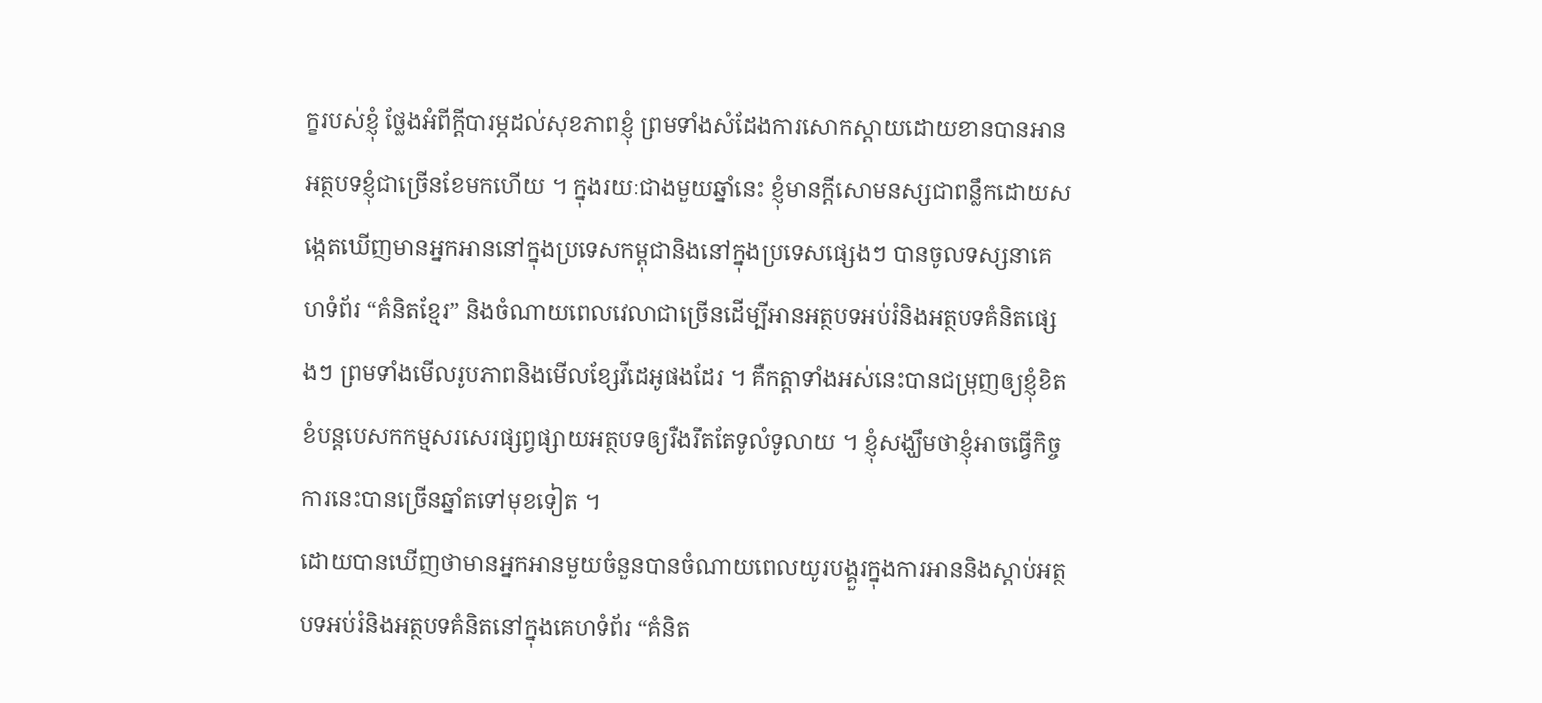ក្ខរបស់ខ្ញុំ ថ្លែងអំពីក្តីបារម្ភដល់សុខភាពខ្ញុំ ព្រមទាំងសំដែងការសោកស្តាយដោយខានបានអានអត្ថបទខ្ញុំជាច្រើនខែមកហើយ ។ ក្នុងរយៈជាងមួយឆ្នាំនេះ ខ្ញុំមានក្តីសោមនស្សជាពន្លឹកដោយសង្កេតឃើញមានអ្នកអាននៅក្នុងប្រទេសកម្ពុជានិងនៅក្នុងប្រទេសផ្សេងៗ បានចូលទស្សនាគេហទំព័រ “គំនិតខ្មែរ” និងចំណាយពេលវេលាជាច្រើនដើម្បីអានអត្ថបទអប់រំនិងអត្ថបទគំនិតផ្សេងៗ ព្រមទាំងមើលរូបភាពនិងមើលខ្សែវីដេអូផងដែរ ។ គឺកត្តាទាំងអស់នេះបានជម្រុញឲ្យខ្ញុំខិតខំបន្តបេសកកម្មសរសេរផ្សព្វផ្សាយអត្ថបទឲ្យរឺងរឹតតែទូលំទូលាយ ។ ខ្ញុំសង្ឃឹមថាខ្ញុំអាចធ្វើកិច្ចការនេះបានច្រើនឆ្នាំតទៅមុខទៀត ។
ដោយបានឃើញថាមានអ្នកអានមួយចំនួនបានចំណាយពេលយូរបង្គួរក្នុងការអាននិងស្តាប់អត្ថបទអប់រំនិងអត្ថបទគំនិតនៅក្នុងគេហទំព័រ “គំនិត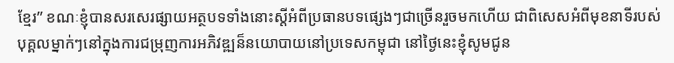ខ្មែរ” ខណៈខ្ញុំបានសរសេរផ្សាយអត្ថបទទាំងនោះស្តីអំពីប្រធានបទផ្សេងៗជាច្រើនរួចមកហើយ ជាពិសេសអំពីមុខនាទីរបស់បុគ្គលម្នាក់ៗនៅក្នុងការជម្រុញការអភិវឌ្ឍន៏នយោបាយនៅប្រទេសកម្ពុជា នៅថ្ងៃនេះខ្ញុំសូមជូន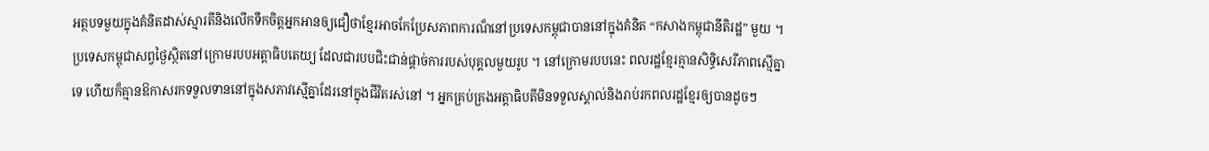អត្ថបទមួយក្នុងគំនិតដាស់ស្មារតីនិងលើកទឹកចិត្តអ្នកអានឲ្យជឿថាខ្មែរអាចកែប្រែសភាពការណ៏នៅប្រទេសកម្ពុជាបាននៅក្នុងគំនិត “កសាងកម្ពុជានីតិរដ្ឋ” មួយ ។
ប្រទេសកម្ពុជាសព្វថ្ងៃស្ថិតនៅក្រោមរបបអត្តាធិបតេយ្យ ដែលជារបបជិះជាន់ផ្តាច់ការរបស់បុគ្គលមួយរូប ។ នៅក្រោមរបបនេះ ពលរដ្ឋខ្មែរគ្មានសិទ្ធិសេរីភាពស្មើគ្នាទេ ហើយក៏គ្មានឱកាសរកទទួលទាននៅក្នុងសភាវស្មើគ្នាដែរនៅក្នុងជីវិតរស់នៅ ។ អ្នកគ្រប់គ្រងអត្តាធិបតីមិនទទួលស្គាល់និងរាប់រកពលរដ្ឋខ្មែរឲ្យបានដូចៗ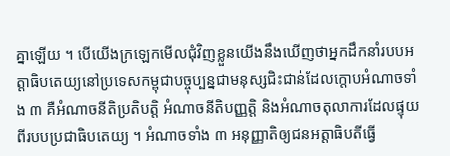គ្នាឡើយ ។ បើយើងក្រឡេកមើលជុំវិញខ្លួនយើងនឹងឃើញថាអ្នកដឹកនាំរបបអត្តាធិបតេយ្យនៅប្រទេសកម្ពុជាបច្ចុប្បន្នជាមនុស្សជិះជាន់ដែលក្តោបអំណាចទាំង ៣ គឺអំណាចនីតិប្រតិបត្តិ អំណាចនីតិបញ្ញត្តិ និងអំណាចតុលាការដែលផ្ទុយពីរបបប្រជាធិបតេយ្យ ។ អំណាចទាំង ៣ អនុញ្ញាតិឲ្យជនអត្តាធិបតីធ្វើ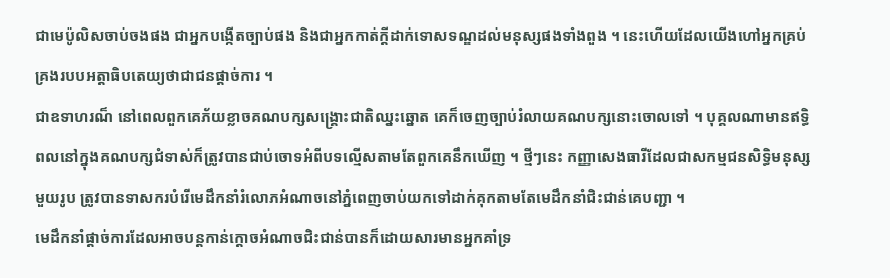ជាមេប៉ូលិសចាប់ចងផង ជាអ្នកបង្កើតច្បាប់ផង និងជាអ្នកកាត់ក្តីដាក់ទោសទណ្ឌដល់មនុស្សផងទាំងពួង ។ នេះហើយដែលយើងហៅអ្នកគ្រប់គ្រងរបបអត្តាធិបតេយ្យថាជាជនផ្តាច់ការ ។
ជាឧទាហរណ៏ នៅពេលពួកគេភ័យខ្លាចគណបក្សសង្គ្រោះជាតិឈ្នះឆ្នោត គេក៏ចេញច្បាប់រំលាយគណបក្សនោះចោលទៅ ។ បុគ្គលណាមានឥទ្ធិពលនៅក្នុងគណបក្សជំទាស់ក៏ត្រូវបានជាប់ចោទអំពីបទល្មើសតាមតែពួកគេនឹកឃើញ ។ ថ្មីៗនេះ កញ្ញាសេងធារីដែលជាសកម្មជនសិទ្ធិមនុស្សមួយរូប ត្រូវបានទាសករបំរើមេដឹកនាំរំលោភអំណាចនៅភ្នំពេញចាប់យកទៅដាក់គុកតាមតែមេដឹកនាំជិះជាន់គេបញ្ជា ។
មេដឹកនាំផ្តាច់ការដែលអាចបន្តកាន់ក្តោចអំណាចជិះជាន់បានក៏ដោយសារមានអ្នកគាំទ្រ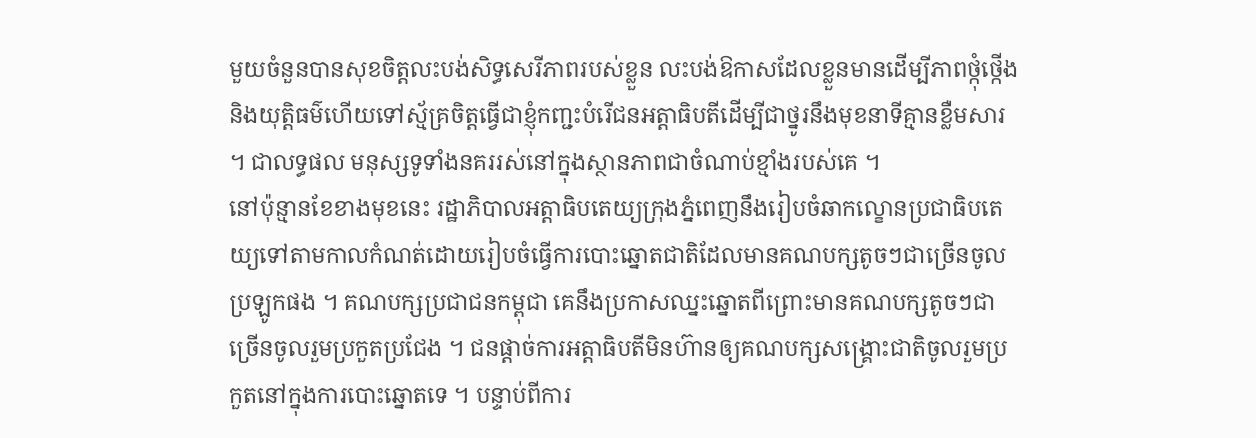មួយចំនួនបានសុខចិត្តលះបង់សិទ្ធសេរីភាពរបស់ខ្លួន លះបង់ឱកាសដែលខ្លួនមានដើម្បីភាពថ្កុំថ្កើងនិងយុត្តិធម៌ហើយទៅស្ម័គ្រចិត្តធ្វើជាខ្ញុំកញ្ជះបំរើជនអត្តាធិបតីដើម្បីជាថ្នូរនឹងមុខនាទីគ្មានខ្លឺមសារ ។ ជាលទ្ធផល មនុស្សទូទាំងនគររស់នៅក្នុងស្ថានភាពជាចំណាប់ខ្មាំងរបស់គេ ។
នៅប៉ុន្មានខែខាងមុខនេះ រដ្ឋាភិបាលអត្តាធិបតេយ្យក្រុងភ្នំពេញនឹងរៀបចំឆាកល្ខោនប្រជាធិបតេយ្យទៅតាមកាលកំណត់ដោយរៀបចំធ្វើការបោះឆ្នោតជាតិដែលមានគណបក្សតូចៗជាច្រើនចូលប្រឡូកផង ។ គណបក្សប្រជាជនកម្ពុជា គេនឹងប្រកាសឈ្នះឆ្នោតពីព្រោះមានគណបក្សតូចៗជាច្រើនចូលរួមប្រកួតប្រជែង ។ ជនផ្តាច់ការអត្តាធិបតីមិនហ៊ានឲ្យគណបក្សសង្គ្រោះជាតិចូលរួមប្រកួតនៅក្នុងការបោះឆ្នោតទេ ។ បន្ទាប់ពីការ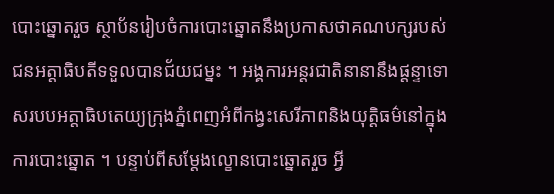បោះឆ្នោតរួច ស្ថាប័នរៀបចំការបោះឆ្នោតនឹងប្រកាសថាគណបក្សរបស់ជនអត្តាធិបតីទទួលបានជ័យជម្នះ ។ អង្គការអន្តរជាតិនានានឹងផ្តន្ទាទោសរបបអត្តាធិបតេយ្យក្រុងភ្នំពេញអំពីកង្វះសេរីភាពនិងយុត្តិធម៌នៅក្នុងការបោះឆ្នោត ។ បន្ទាប់ពីសម្តែងល្ខោនបោះឆ្នោតរួច អ្វី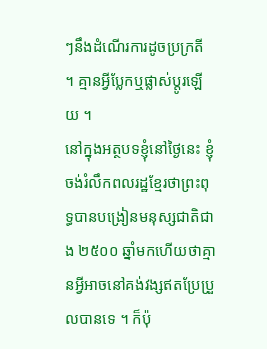ៗនឹងដំណើរការដូចប្រក្រតី ។ គ្មានអ្វីប្លែកឬផ្លាស់ប្តូរឡើយ ។
នៅក្នុងអត្ថបទខ្ញុំនៅថ្ងៃនេះ ខ្ញុំចង់រំលឹកពលរដ្ឋខ្មែរថាព្រះពុទ្ធបានបង្រៀនមនុស្សជាតិជាង ២៥០០ ឆ្នាំមកហើយថាគ្មានអ្វីអាចនៅគង់វង្សឥតប្រែប្រួលបានទេ ។ ក៏ប៉ុ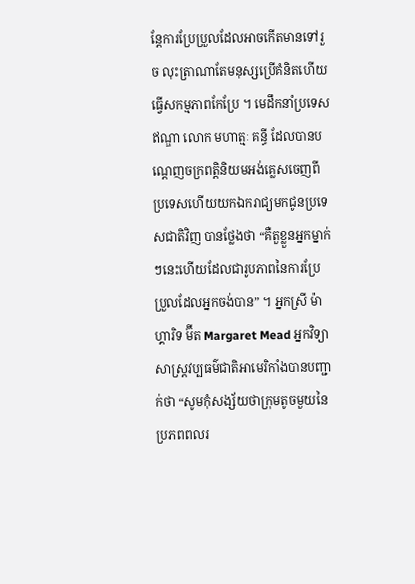ន្តែការប្រែប្រួលដែលអាចកើតមានទៅរួច លុះត្រាណាតែមនុស្សប្រើគំនិតហើយធ្វើសកម្មភាពកែប្រែ ។ មេដឹកនាំប្រទេសឥណ្ឌា លោក មហាត្មៈ គន្ធី ដែលបានបណ្តេញចក្រពត្តិនិយមអង់គ្លេសចេញពីប្រទេសហើយយកឯករាជ្យមកជូនប្រទេសជាតិវិញ បានថ្លែងថា “គឺតួខ្លួនអ្នកម្នាក់ៗនេះហើយដែលជារូបភាពនៃការប្រែប្រួលដែលអ្នកចង់បាន” ។ អ្នកស្រី ម៉ាហ្គារិទ ម៊ីត Margaret Mead អ្នកវិទ្យាសាស្ត្រវប្បធម៌ជាតិអាមេរិកាំងបានបញ្ជាក់ថា “សូមកុំសង្ស័យថាក្រុមតូចមួយនៃប្រភពពលរ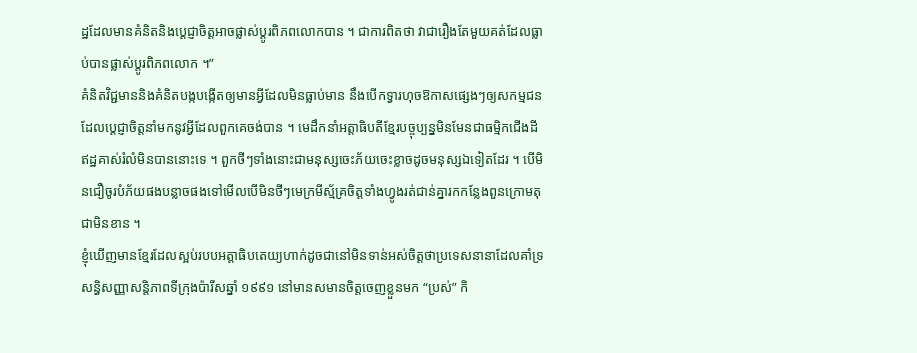ដ្ឋដែលមានគំនិតនិងប្តេជ្ញាចិត្តអាចផ្លាស់ប្តូរពិភពលោកបាន ។ ជាការពិតថា វាជារឿងតែមួយគត់ដែលធ្លាប់បានផ្លាស់ប្តូរពិភពលោក ។”
គំនិតវិជ្ជមាននិងគំនិតបង្កបង្កើតឲ្យមានអ្វីដែលមិនធ្លាប់មាន នឹងបើកទ្វារហុចឱកាសផ្សេងៗឲ្យសកម្មជនដែលប្តេជ្ញាចិត្តនាំមកនូវអ្វីដែលពួកគេចង់បាន ។ មេដឹកនាំអត្តាធិបតីខ្មែរបច្ចុប្បន្នមិនមែនជាធម្មិកជើងដីឥដ្ឋគាស់រំលំមិនបាននោះទេ ។ ពួកថីៗទាំងនោះជាមនុស្សចេះភ័យចេះខ្លាចដូចមនុស្សឯទៀតដែរ ។ បើមិនជឿចូរបំភ័យផងបន្លាចផងទៅមើលបើមិនថីៗមេក្រមីស្ម័គ្រចិត្តទាំងហ្វូងរត់ជាន់គ្នារកកន្លែងពួនក្រោមតុជាមិនខាន ។
ខ្ញុំឃើញមានខ្មែរដែលស្អប់របបអត្តាធិបតេយ្យហាក់ដូចជានៅមិនទាន់អស់ចិត្តថាប្រទេសនានាដែលគាំទ្រសន្ធិសញ្ញាសន្តិភាពទីក្រុងប៉ារីសឆ្នាំ ១៩៩១ នៅមានសមានចិត្តចេញខ្លួនមក “ប្រស់” កិ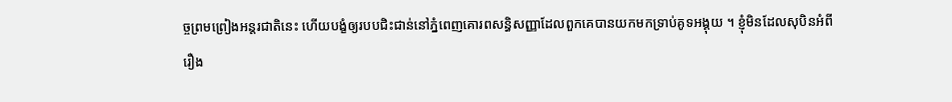ច្ចព្រមព្រៀងអន្តរជាតិនេះ ហើយបង្ខំឲ្យរបបជិះជាន់នៅភ្នំពេញគោរពសន្ធិសញ្ញាដែលពួកគេបានយកមកទ្រាប់គូទអង្គុយ ។ ខ្ញុំមិនដែលសុបិនអំពីរឿង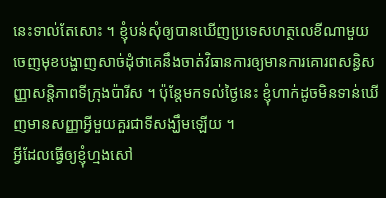នេះទាល់តែសោះ ។ ខ្ញុំបន់សុំឲ្យបានឃើញប្រទេសហត្ថលេខីណាមួយចេញមុខបង្ហាញសាច់ដុំថាគេនឹងចាត់វិធានការឲ្យមានការគោរពសន្ធិសញ្ញាសន្តិភាពទីក្រុងប៉ារីស ។ ប៉ុន្តែមកទល់ថ្ងៃនេះ ខ្ញុំហាក់ដូចមិនទាន់ឃើញមានសញ្ញាអ្វីមួយគួរជាទីសង្ឃឹមឡើយ ។
អ្វីដែលធ្វើឲ្យខ្ញុំហ្មងសៅ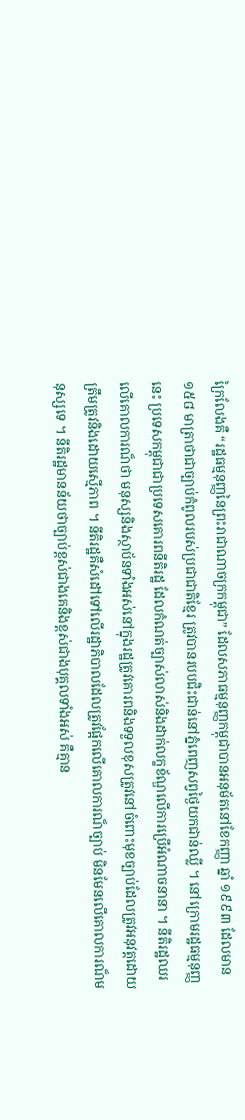ក្រៃលែងគឺ “រដ្ឋធម្មនុញ្ញនៃព្រះរាជាណាចក្រកម្ពុជា” ដែលសភាធម្មនុញ្ញកម្ពុជាបានអនុម័តនៅខែកញ្ញា ឆ្នាំ ១៩៩៣ ដែលមាន ១៥៨ មាត្រាថាជាច្បាប់កំពូលរបស់ប្រជាជាតិខ្មែរ ត្រូវបានរបបជិះជាន់នៅភ្នំពេញសព្វថ្ងៃយកជាន់ឈ្លី ។ នៅក្រោមរដ្ឋធម្មនុញ្ញនេះ ប្រទេសកម្ពុជាជាប្រទេសគោរពនីតិរដ្ឋ ដែលកំណត់ច្បាស់លាស់និងដាក់លក្ខខ័ណ្ឌលើការប្រើអំណាចនានា ។ នីតិរដ្ឋឈរលើគោលការណ៏ថា មនុស្សនិងស្ថាប័នទាំងអស់នៅក្នុងរដ្ឋត្រូវគោរពនិងទទួលខុសត្រូវនៅចំពោះមុខច្បាប់ដែលត្រូវអនុវត្តដោយត្រឹមត្រូវនិងដោយស្មើភាព ។ នីតិរដ្ឋគឺសំដៅទៅលើរដ្ឋាភិបាលដែលត្រូវផ្អែកលើគោលការណ៏ច្បាប់ មិនមែនលើគោលការណ៏មនុស្សទេ ។ នីតិរដ្ឋមានន័យថាច្បាប់ខ្ពស់ជាងគេនិងខ្ពស់ជាងបុគ្គលទាំងអស់ គឺគ្មាន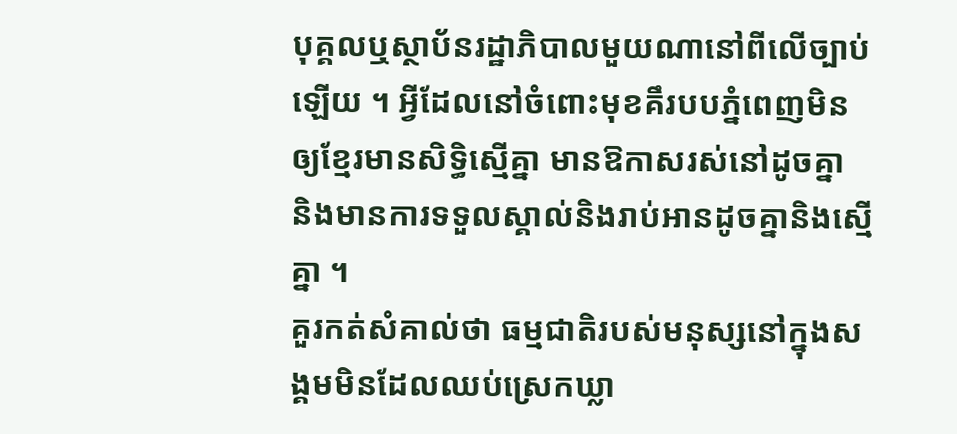បុគ្គលឬស្ថាប័នរដ្ឋាភិបាលមួយណានៅពីលើច្បាប់ឡើយ ។ អ្វីដែលនៅចំពោះមុខគឹរបបភ្នំពេញមិនឲ្យខ្មែរមានសិទ្ធិស្មើគ្នា មានឱកាសរស់នៅដូចគ្នា និងមានការទទួលស្គាល់និងរាប់អានដូចគ្នានិងស្មើគ្នា ។
គួរកត់សំគាល់ថា ធម្មជាតិរបស់មនុស្សនៅក្នុងសង្គមមិនដែលឈប់ស្រេកឃ្លា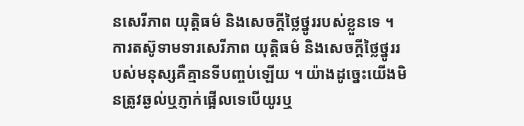នសេរីភាព យុត្តិធម៌ និងសេចក្តីថ្លៃថ្នូររបស់ខ្លួនទេ ។ ការតស៊ូទាមទារសេរីភាព យុត្តិធម៌ និងសេចក្តីថ្លៃថ្នូររបស់មនុស្សគឺគ្មានទីបញ្ចប់ឡើយ ។ យ៉ាងដូច្នេះយើងមិនត្រូវឆ្ងល់ឬភ្ញាក់ផ្អើលទេបើយូរឬ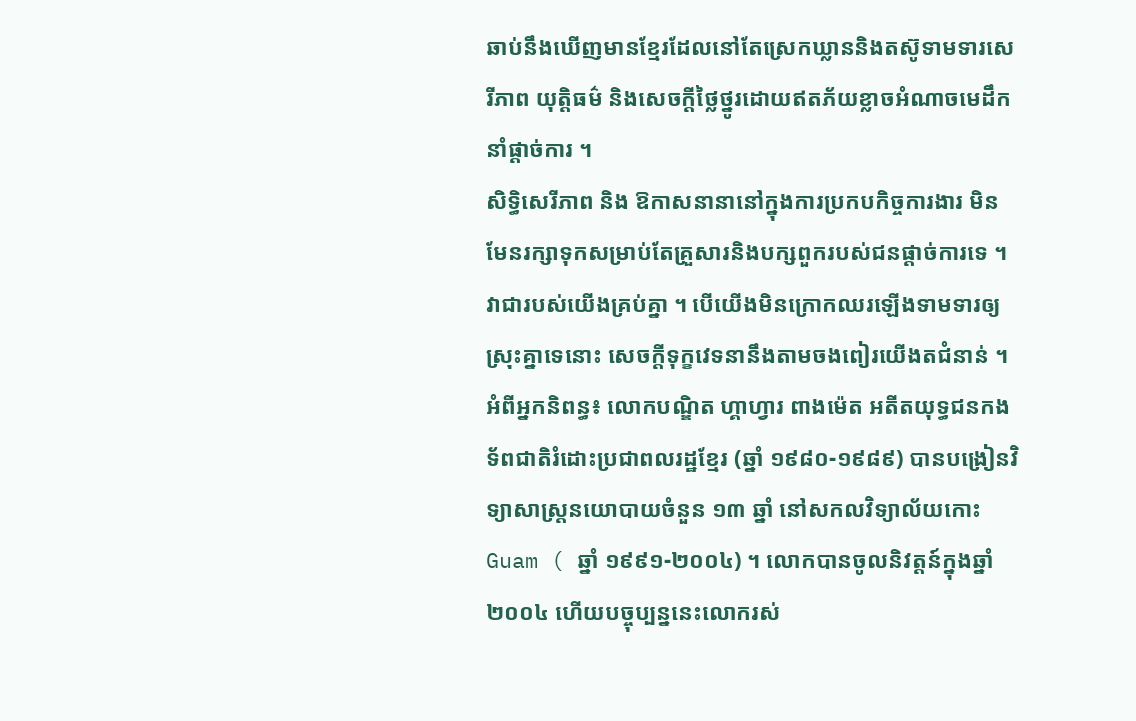ឆាប់នឹងឃើញមានខ្មែរដែលនៅតែស្រេកឃ្លាននិងតស៊ូទាមទារសេរីភាព យុត្តិធម៌ និងសេចក្តីថ្លៃថ្នូរដោយឥតភ័យខ្លាចអំណាចមេដឹកនាំផ្តាច់ការ ។
សិទ្ធិសេរីភាព និង ឱកាសនានានៅក្នុងការប្រកបកិច្ចការងារ មិនមែនរក្សាទុកសម្រាប់តែគ្រួសារនិងបក្សពួករបស់ជនផ្តាច់ការទេ ។ វាជារបស់យើងគ្រប់គ្នា ។ បើយើងមិនក្រោកឈរឡើងទាមទារឲ្យស្រុះគ្នាទេនោះ សេចក្តីទុក្ខវេទនានឹងតាមចងពៀរយើងតជំនាន់ ។
អំពីអ្នកនិពន្ធ៖ លោកបណ្ឌិត ហ្គាហ្វារ ពាងម៉េត អតីតយុទ្ធជនកងទ័ពជាតិរំដោះប្រជាពលរដ្ឋខ្មែរ (ឆ្នាំ ១៩៨០-១៩៨៩) បានបង្រៀនវិទ្យាសាស្ត្រនយោបាយចំនួន ១៣ ឆ្នាំ នៅសកលវិទ្យាល័យកោះ Guam ( ឆ្នាំ ១៩៩១-២០០៤) ។ លោកបានចូលនិវត្តន៍ក្នុងឆ្នាំ ២០០៤ ហើយបច្ចុប្បន្ននេះលោករស់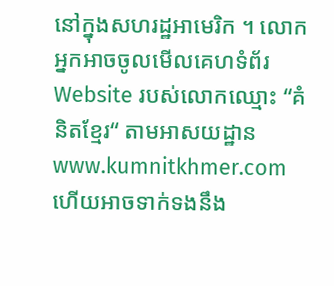នៅក្នុងសហរដ្ឋអាមេរិក ។ លោកអ្នកអាចចូលមើលគេហទំព័រ Website របស់លោកឈ្មោះ “គំនិតខ្មែរ“ តាមអាសយដ្ឋាន www.kumnitkhmer.com ហេីយអាចទាក់ទងនឹង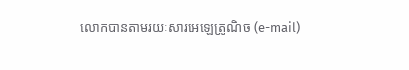លោកបានតាមរយៈសារអេឡេត្រូណិច (e-mail)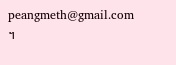peangmeth@gmail.com ។